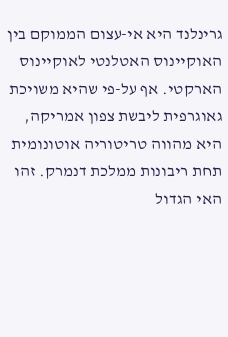גרינלנד היא אי-עצום הממוקם בין האוקיינוס האטלנטי לאוקיינוס הארקטי. אף על-פי שהיא משויכת גאוגרפית ליבשת צפון אמריקה, היא מהווה טריטוריה אוטונומית תחת ריבונות ממלכת דנמרק. זהו האי הגדול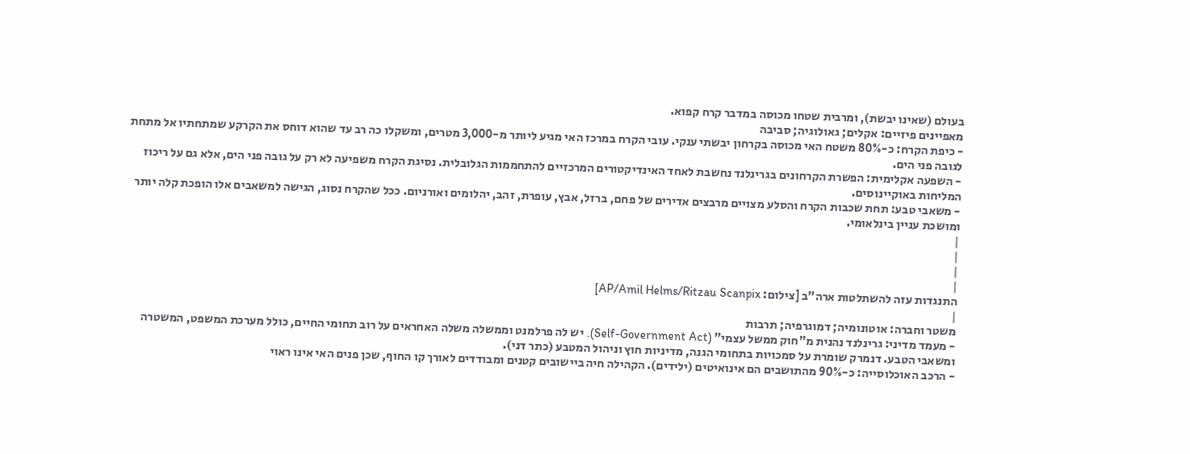בעולם (שאינו יבשת), ומרבית שטחו מכוסה במדבר קרח קפוא.
מאפיינים פיזיים: אקלים; גאולוגיה; סביבה
- כיפת הקרח: כ-80% משטח האי מכוסה בקרחון יבשתי ענקי. עובי הקרח במרכז האי מגיע ליותר מ-3,000 מטרים, ומשקלו כה רב עד שהוא דוחס את הקרקע שמתחתיו אל מתחת לגובה פני הים.
- השפעה אקלימית: הפשרת הקרחונים בגרינלנד נחשבת לאחד האינדיקטורים המרכזיים להתחממות הגלובלית. נסיגת הקרח משפיעה לא רק על גובה פני הים, אלא גם על ריכוז המליחות באוקיינוסים.
- משאבי טבע: תחת שכבות הקרח והסלע מצויים מרבצים אדירים של פחם, ברזל, אבץ, עופרת, זהב, יהלומים ואורניום. ככל שהקרח נסוג, הגישה למשאבים אלו הופכת קלה יותר ומושכת עניין בינלאומי.
|
|
|
|
התנגדות עזה להשתלטות ארה"ב [צילום: AP/Amil Helms/Ritzau Scanpix]
|
משטר וחברה: אוטונומיה; דמוגרפיה; תרבות
- מעמד מדיני: גרינלנד נהנית מ"חוק ממשל עצמי" (Self-Government Act). יש לה פרלמנט וממשלה משלה האחראים על רוב תחומי החיים, כולל מערכת המשפט, המשטרה ומשאבי הטבע. דנמרק שומרת על סמכויות בתחומי הגנה, מדיניות חוץ וניהול המטבע (כתר דני).
- הרכב האוכלוסייה: כ-90% מהתושבים הם אינואיטים (ילידים). הקהילה חיה ביישובים קטנים ומבודדים לאורך קו החוף, שכן פנים האי אינו ראוי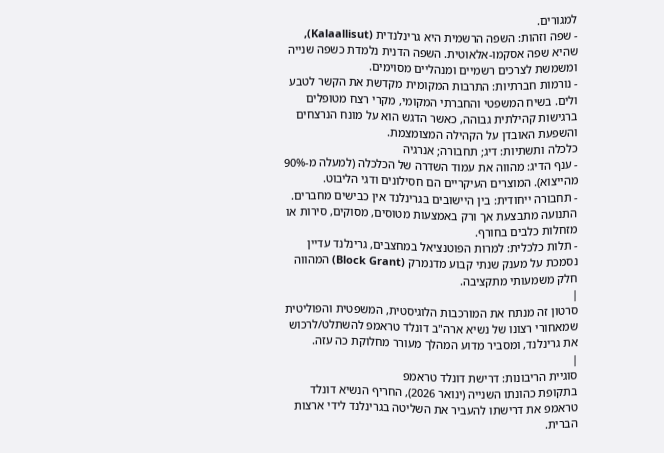למגורים.
- שפה וזהות: השפה הרשמית היא גרינלנדית (Kalaallisut), שהיא שפה אסקמו-אלאוטית. השפה הדנית נלמדת כשפה שנייה ומשמשת לצרכים רשמיים ומנהליים מסוימים.
- נורמות חברתיות: התרבות המקומית מקדשת את הקשר לטבע ולים. בשיח המשפטי והחברתי המקומי, מקרי רצח מטופלים ברגישות קהילתית גבוהה, כאשר הדגש הוא על מונח הנרצחים והשפעת האובדן על הקהילה המצומצמת.
כלכלה ותשתיות: דיג; תחבורה; אנרגיה
- ענף הדיג: מהווה את עמוד השדרה של הכלכלה (למעלה מ-90% מהייצוא). המוצרים העיקריים הם חסילונים ודגי הליבוט.
- תחבורה ייחודית: בין היישובים בגרינלנד אין כבישים מחברים. התנועה מתבצעת אך ורק באמצעות מטוסים, מסוקים, סירות או מזחלות כלבים בחורף.
- תלות כלכלית: למרות הפוטנציאל במחצבים, גרינלנד עדיין נסמכת על מענק שנתי קבוע מדנמרק (Block Grant) המהווה חלק משמעותי מתקציבה.
|
סרטון זה מנתח את המורכבות הלוגיסטית, המשפטית והפוליטית שמאחורי רצונו של נשיא ארה"ב דונלד טראמפ להשתלט/לרכוש את גרינלנד, ומסביר מדוע המהלך מעורר מחלוקת כה עזה.
|
סוגיית הריבונות: דרישת דונלד טראמפ
בתקופת כהונתו השנייה (ינואר 2026), החריף הנשיא דונלד טראמפ את דרישתו להעביר את השליטה בגרינלנד לידי ארצות הברית.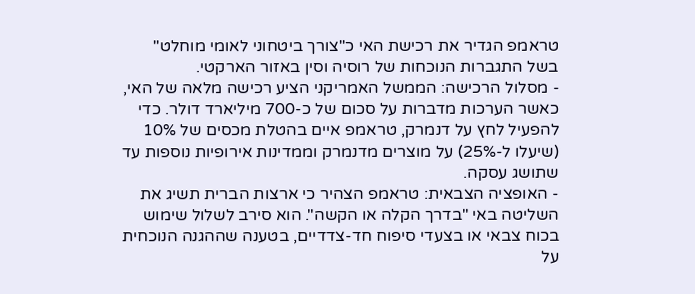טראמפ הגדיר את רכישת האי כ"צורך ביטחוני לאומי מוחלט" בשל התגברות הנוכחות של רוסיה וסין באזור הארקטי.
- מסלול הרכישה: הממשל האמריקני הציע רכישה מלאה של האי, כאשר הערכות מדברות על סכום של כ-700 מיליארד דולר. כדי להפעיל לחץ על דנמרק, טראמפ איים בהטלת מכסים של 10% (שיעלו ל-25%) על מוצרים מדנמרק וממדינות אירופיות נוספות עד שתושג עסקה.
- האופציה הצבאית: טראמפ הצהיר כי ארצות הברית תשיג את השליטה באי "בדרך הקלה או הקשה". הוא סירב לשלול שימוש בכוח צבאי או בצעדי סיפוח חד-צדדיים, בטענה שההגנה הנוכחית על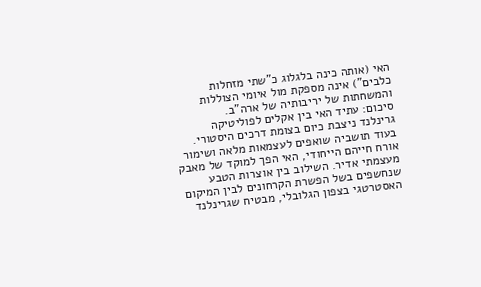האי (אותה כינה בלגלוג כ"שתי מזחלות כלבים") אינה מספקת מול איומי הצוללות והמשחתות של יריבותיה של ארה"ב.
סיכום: עתיד האי בין אקלים לפוליטיקה
גרינלנד ניצבת כיום בצומת דרכים היסטורי. בעוד תושביה שואפים לעצמאות מלאה ושימור אורח חייהם הייחודי, האי הפך למוקד של מאבק מעצמתי אדיר. השילוב בין אוצרות הטבע שנחשפים בשל הפשרת הקרחונים לבין המיקום האסטרטגי בצפון הגלובלי, מבטיח שגרינלנד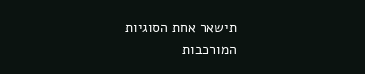תישאר אחת הסוגיות המורכבות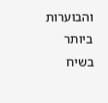והבוערות ביותר בשיח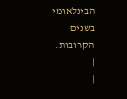הבינלאומי בשנים הקרובות.
|
|